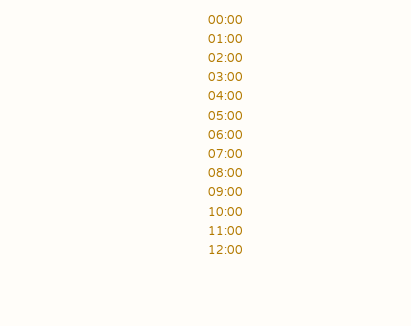00:00
01:00
02:00
03:00
04:00
05:00
06:00
07:00
08:00
09:00
10:00
11:00
12:00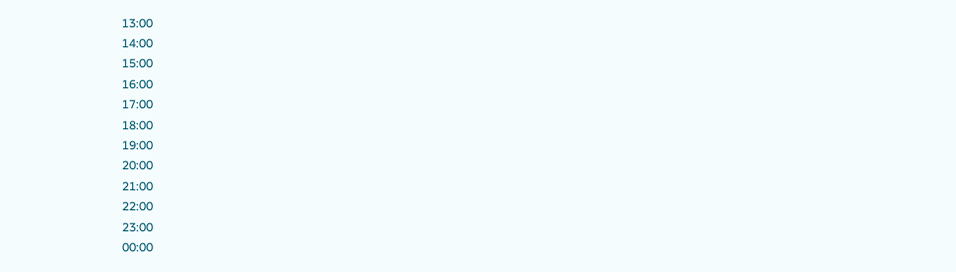13:00
14:00
15:00
16:00
17:00
18:00
19:00
20:00
21:00
22:00
23:00
00:00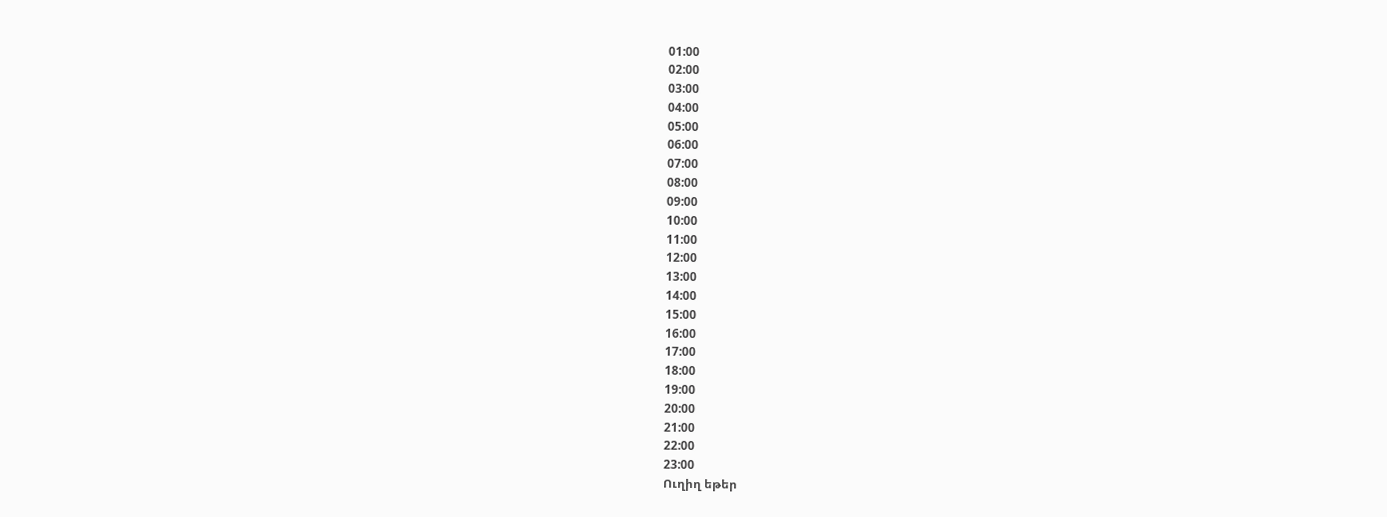01:00
02:00
03:00
04:00
05:00
06:00
07:00
08:00
09:00
10:00
11:00
12:00
13:00
14:00
15:00
16:00
17:00
18:00
19:00
20:00
21:00
22:00
23:00
Ուղիղ եթեր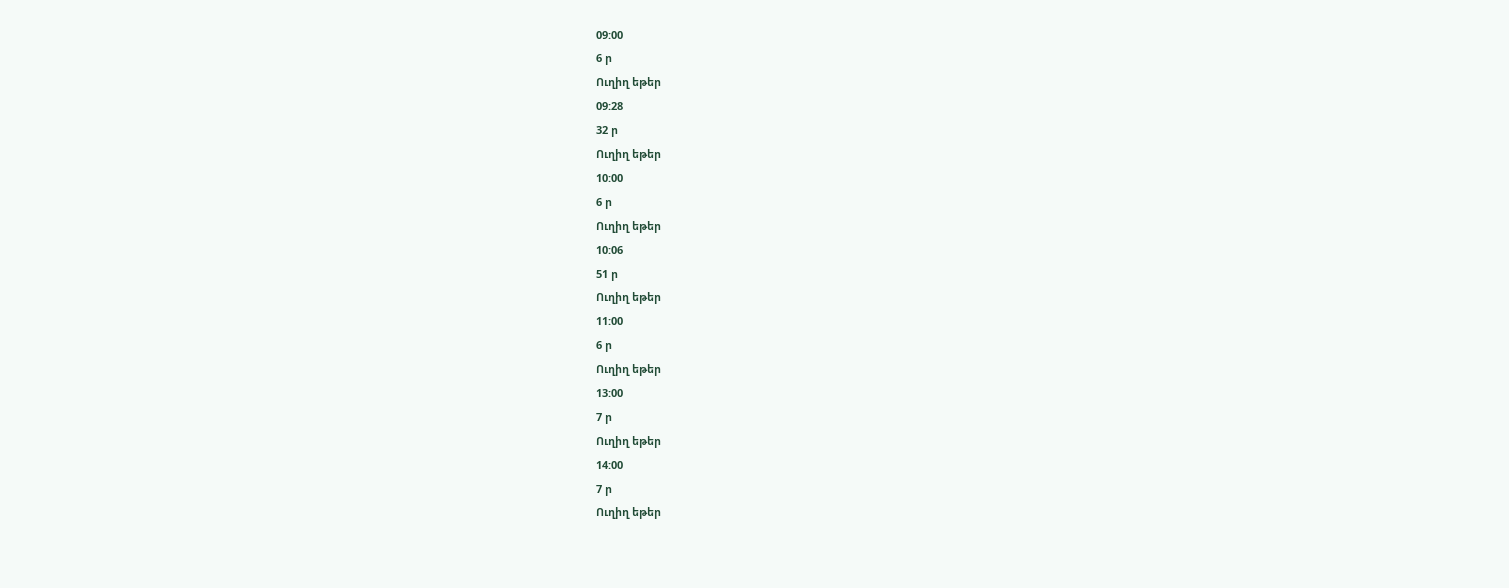09:00
6 ր
Ուղիղ եթեր
09:28
32 ր
Ուղիղ եթեր
10:00
6 ր
Ուղիղ եթեր
10:06
51 ր
Ուղիղ եթեր
11:00
6 ր
Ուղիղ եթեր
13:00
7 ր
Ուղիղ եթեր
14:00
7 ր
Ուղիղ եթեր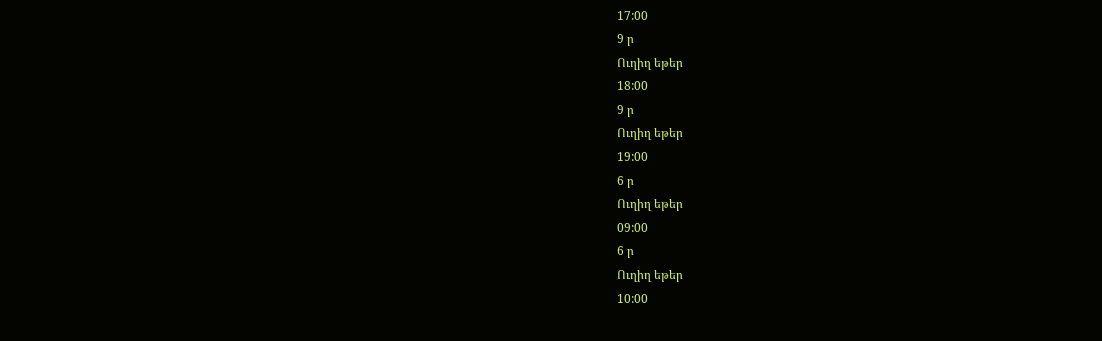17:00
9 ր
Ուղիղ եթեր
18:00
9 ր
Ուղիղ եթեր
19:00
6 ր
Ուղիղ եթեր
09:00
6 ր
Ուղիղ եթեր
10:00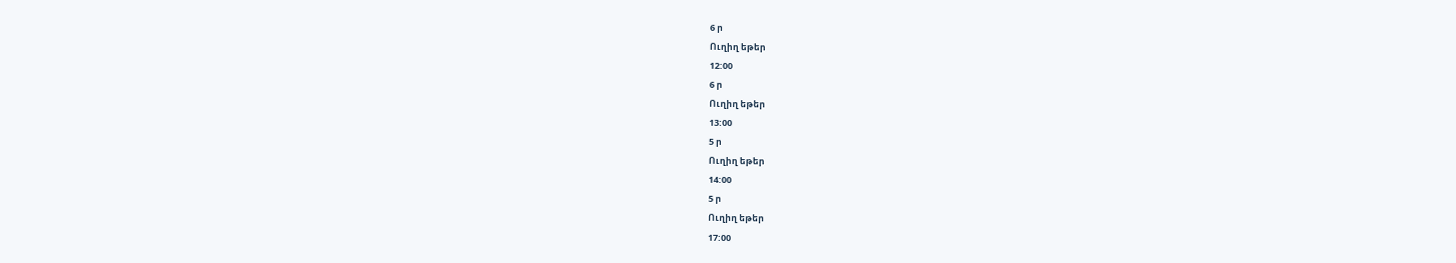6 ր
Ուղիղ եթեր
12:00
6 ր
Ուղիղ եթեր
13:00
5 ր
Ուղիղ եթեր
14:00
5 ր
Ուղիղ եթեր
17:00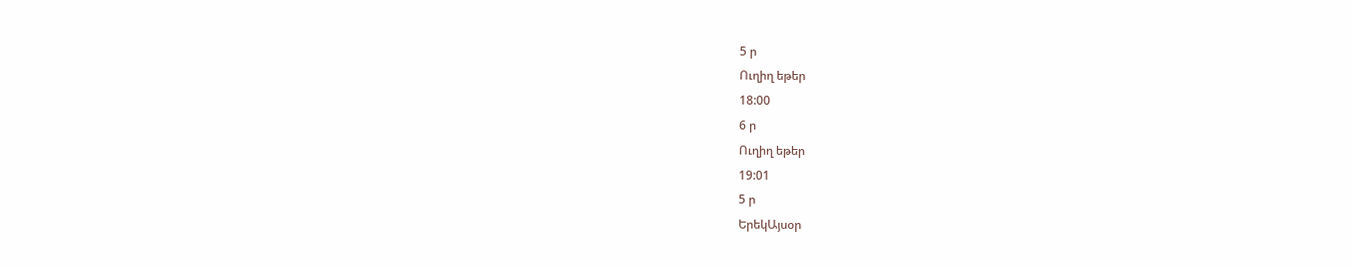5 ր
Ուղիղ եթեր
18:00
6 ր
Ուղիղ եթեր
19:01
5 ր
ԵրեկԱյսօր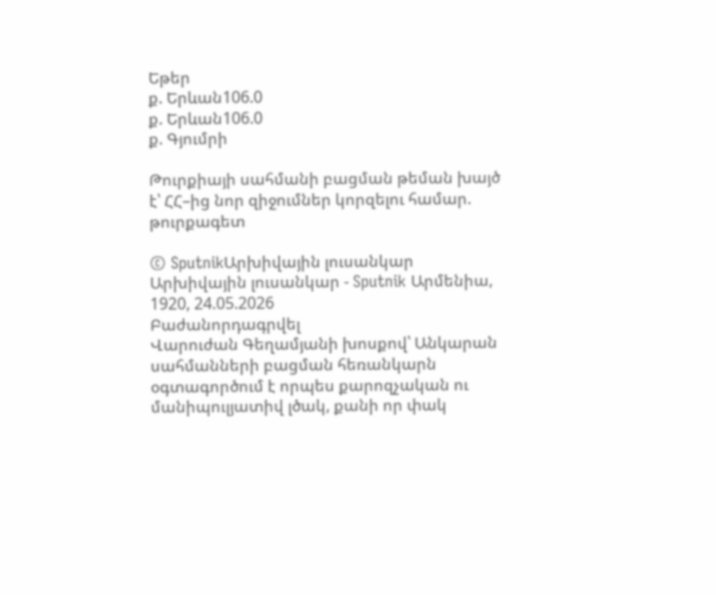Եթեր
ք. Երևան106.0
ք. Երևան106.0
ք. Գյումրի

Թուրքիայի սահմանի բացման թեման խայծ է՝ ՀՀ–ից նոր զիջումներ կորզելու համար. թուրքագետ

© SputnikԱրխիվային լուսանկար
Արխիվային լուսանկար - Sputnik Արմենիա, 1920, 24.05.2026
Բաժանորդագրվել
Վարուժան Գեղամյանի խոսքով՝ Անկարան սահմանների բացման հեռանկարն օգտագործում է որպես քարոզչական ու մանիպուլյատիվ լծակ, քանի որ փակ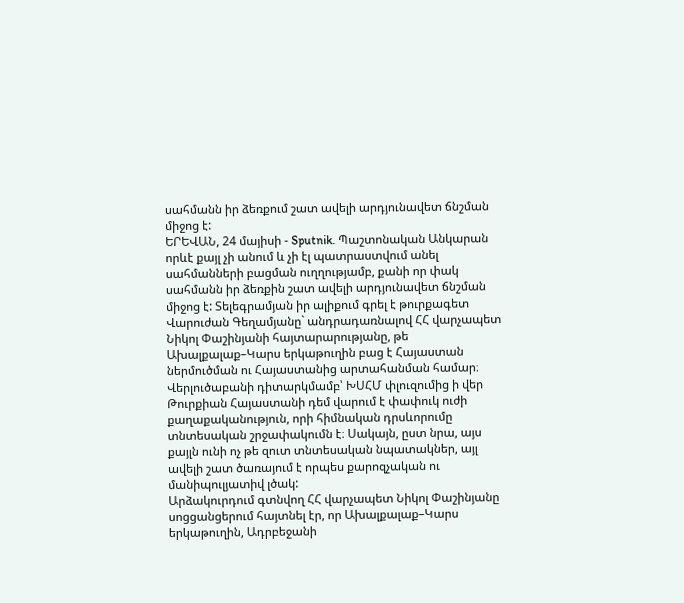սահմանն իր ձեռքում շատ ավելի արդյունավետ ճնշման միջոց է:
ԵՐԵՎԱՆ, 24 մայիսի - Sputnik. Պաշտոնական Անկարան որևէ քայլ չի անում և չի էլ պատրաստվում անել սահմանների բացման ուղղությամբ, քանի որ փակ սահմանն իր ձեռքին շատ ավելի արդյունավետ ճնշման միջոց է: Տելեգրամյան իր ալիքում գրել է թուրքագետ Վարուժան Գեղամյանը` անդրադառնալով ՀՀ վարչապետ Նիկոլ Փաշինյանի հայտարարությանը, թե Ախալքալաք–Կարս երկաթուղին բաց է Հայաստան ներմուծման ու Հայաստանից արտահանման համար։
Վերլուծաբանի դիտարկմամբ՝ ԽՍՀՄ փլուզումից ի վեր Թուրքիան Հայաստանի դեմ վարում է փափուկ ուժի քաղաքականություն, որի հիմնական դրսևորումը տնտեսական շրջափակումն է։ Սակայն, ըստ նրա, այս քայլն ունի ոչ թե զուտ տնտեսական նպատակներ, այլ ավելի շատ ծառայում է որպես քարոզչական ու մանիպուլյատիվ լծակ:
Արձակուրդում գտնվող ՀՀ վարչապետ Նիկոլ Փաշինյանը սոցցանցերում հայտնել էր, որ Ախալքալաք–Կարս երկաթուղին, Ադրբեջանի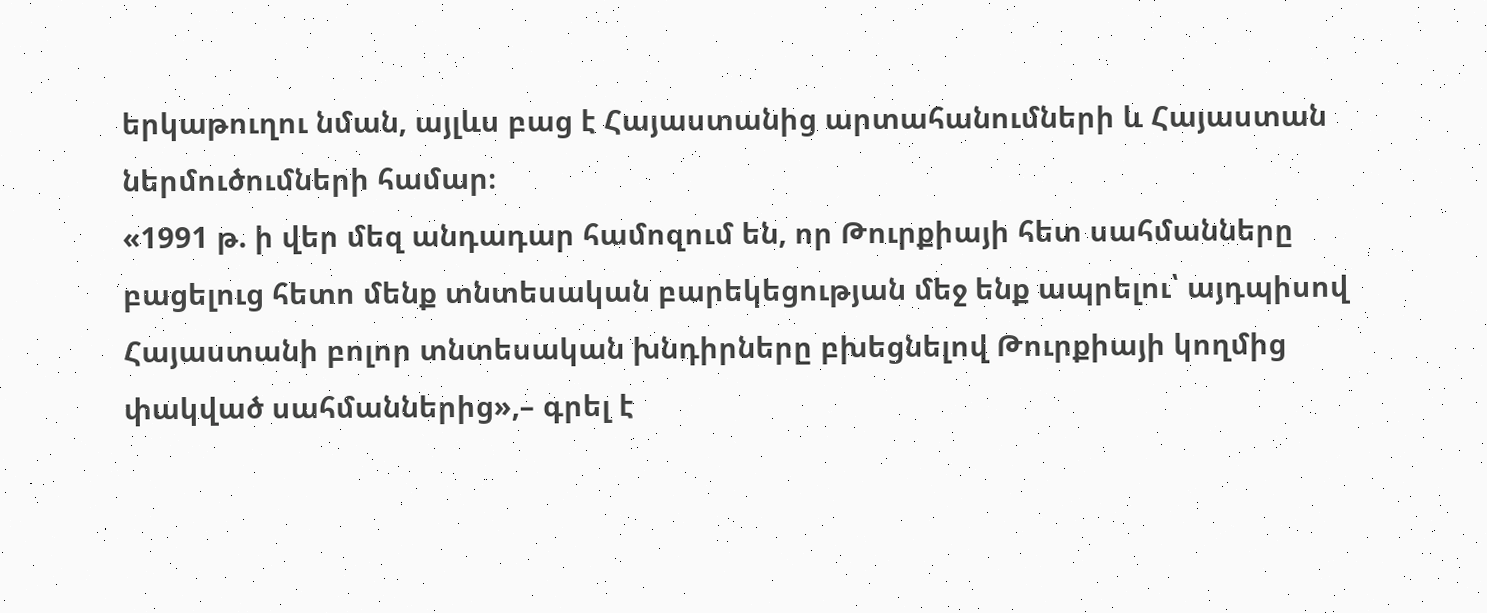երկաթուղու նման, այլևս բաց է Հայաստանից արտահանումների և Հայաստան ներմուծումների համար։
«1991 թ. ի վեր մեզ անդադար համոզում են, որ Թուրքիայի հետ սահմանները բացելուց հետո մենք տնտեսական բարեկեցության մեջ ենք ապրելու՝ այդպիսով Հայաստանի բոլոր տնտեսական խնդիրները բխեցնելով Թուրքիայի կողմից փակված սահմաններից»,– գրել է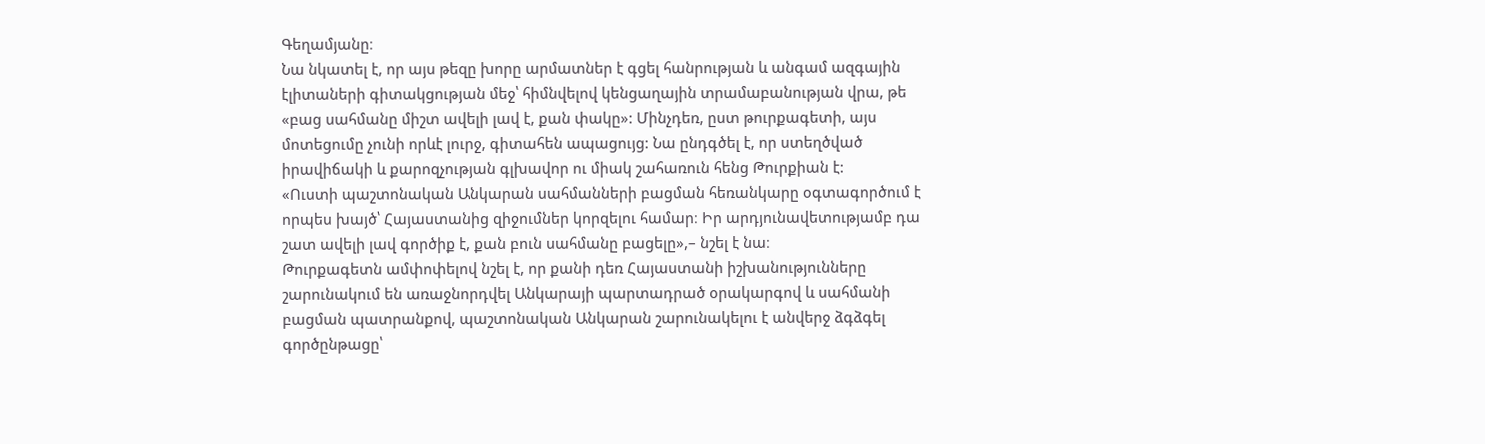Գեղամյանը։
Նա նկատել է, որ այս թեզը խորը արմատներ է գցել հանրության և անգամ ազգային էլիտաների գիտակցության մեջ՝ հիմնվելով կենցաղային տրամաբանության վրա, թե «բաց սահմանը միշտ ավելի լավ է, քան փակը»: Մինչդեռ, ըստ թուրքագետի, այս մոտեցումը չունի որևէ լուրջ, գիտահեն ապացույց: Նա ընդգծել է, որ ստեղծված իրավիճակի և քարոզչության գլխավոր ու միակ շահառուն հենց Թուրքիան է:
«Ուստի պաշտոնական Անկարան սահմանների բացման հեռանկարը օգտագործում է որպես խայծ՝ Հայաստանից զիջումներ կորզելու համար։ Իր արդյունավետությամբ դա շատ ավելի լավ գործիք է, քան բուն սահմանը բացելը»,– նշել է նա։
Թուրքագետն ամփոփելով նշել է, որ քանի դեռ Հայաստանի իշխանությունները շարունակում են առաջնորդվել Անկարայի պարտադրած օրակարգով և սահմանի բացման պատրանքով, պաշտոնական Անկարան շարունակելու է անվերջ ձգձգել գործընթացը՝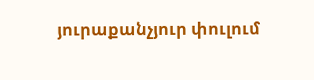յուրաքանչյուր փուլում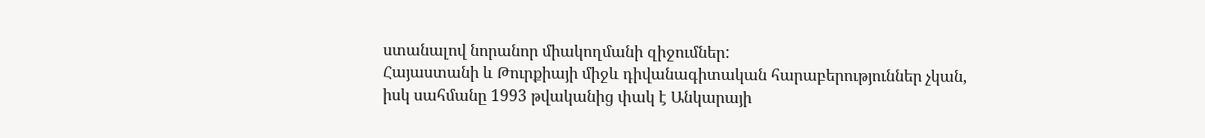ստանալով նորանոր միակողմանի զիջումներ:
Հայաստանի և Թուրքիայի միջև դիվանագիտական հարաբերություններ չկան, իսկ սահմանը 1993 թվականից փակ է Անկարայի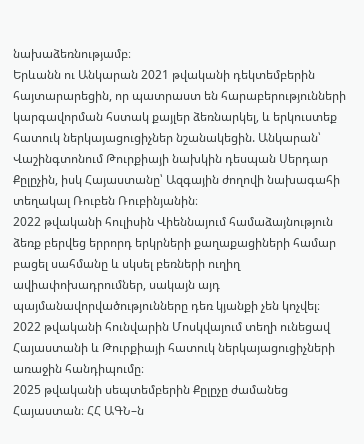նախաձեռնությամբ։
Երևանն ու Անկարան 2021 թվականի դեկտեմբերին հայտարարեցին, որ պատրաստ են հարաբերությունների կարգավորման հստակ քայլեր ձեռնարկել, և երկուստեք հատուկ ներկայացուցիչներ նշանակեցին. Անկարան՝ Վաշինգտոնում Թուրքիայի նախկին դեսպան Սերդար Քըլըչին, իսկ Հայաստանը՝ Ազգային ժողովի նախագահի տեղակալ Ռուբեն Ռուբինյանին։
2022 թվականի հուլիսին Վիեննայում համաձայնություն ձեռք բերվեց երրորդ երկրների քաղաքացիների համար բացել սահմանը և սկսել բեռների ուղիղ ավիափոխադրումներ, սակայն այդ պայմանավորվածությունները դեռ կյանքի չեն կոչվել։
2022 թվականի հունվարին Մոսկվայում տեղի ունեցավ Հայաստանի և Թուրքիայի հատուկ ներկայացուցիչների առաջին հանդիպումը։
2025 թվականի սեպտեմբերին Քըլըչը ժամանեց Հայաստան։ ՀՀ ԱԳՆ–ն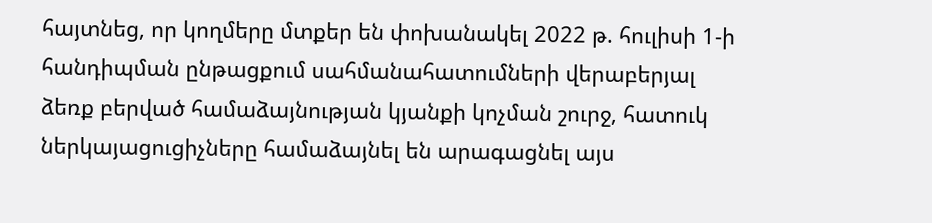հայտնեց, որ կողմերը մտքեր են փոխանակել 2022 թ. հուլիսի 1-ի հանդիպման ընթացքում սահմանահատումների վերաբերյալ ձեռք բերված համաձայնության կյանքի կոչման շուրջ, հատուկ ներկայացուցիչները համաձայնել են արագացնել այս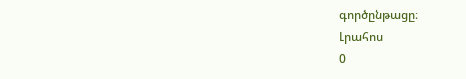գործընթացը։
Լրահոս
0